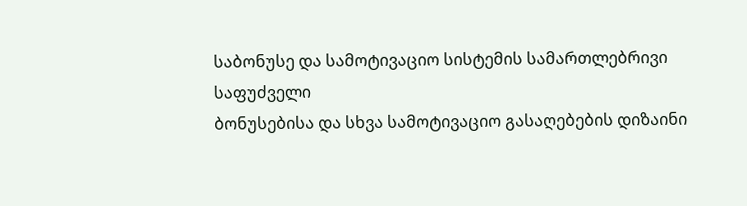საბონუსე და სამოტივაციო სისტემის სამართლებრივი საფუძველი
ბონუსებისა და სხვა სამოტივაციო გასაღებების დიზაინი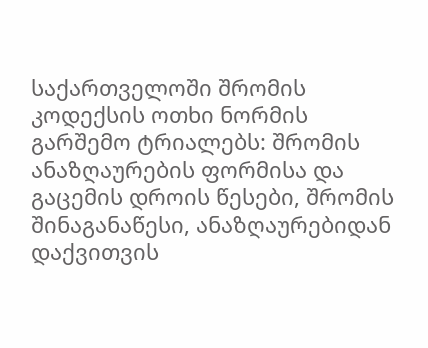საქართველოში შრომის კოდექსის ოთხი ნორმის გარშემო ტრიალებს: შრომის ანაზღაურების ფორმისა და გაცემის დროის წესები, შრომის შინაგანაწესი, ანაზღაურებიდან დაქვითვის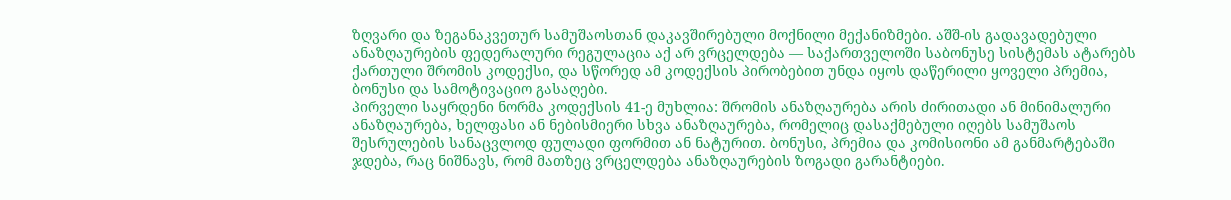ზღვარი და ზეგანაკვეთურ სამუშაოსთან დაკავშირებული მოქნილი მექანიზმები. აშშ-ის გადავადებული ანაზღაურების ფედერალური რეგულაცია აქ არ ვრცელდება — საქართველოში საბონუსე სისტემას ატარებს ქართული შრომის კოდექსი, და სწორედ ამ კოდექსის პირობებით უნდა იყოს დაწერილი ყოველი პრემია, ბონუსი და სამოტივაციო გასაღები.
პირველი საყრდენი ნორმა კოდექსის 41-ე მუხლია: შრომის ანაზღაურება არის ძირითადი ან მინიმალური ანაზღაურება, ხელფასი ან ნებისმიერი სხვა ანაზღაურება, რომელიც დასაქმებული იღებს სამუშაოს შესრულების სანაცვლოდ ფულადი ფორმით ან ნატურით. ბონუსი, პრემია და კომისიონი ამ განმარტებაში ჯდება, რაც ნიშნავს, რომ მათზეც ვრცელდება ანაზღაურების ზოგადი გარანტიები.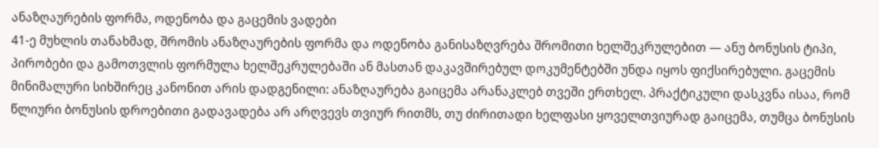ანაზღაურების ფორმა, ოდენობა და გაცემის ვადები
41-ე მუხლის თანახმად, შრომის ანაზღაურების ფორმა და ოდენობა განისაზღვრება შრომითი ხელშეკრულებით — ანუ ბონუსის ტიპი, პირობები და გამოთვლის ფორმულა ხელშეკრულებაში ან მასთან დაკავშირებულ დოკუმენტებში უნდა იყოს ფიქსირებული. გაცემის მინიმალური სიხშირეც კანონით არის დადგენილი: ანაზღაურება გაიცემა არანაკლებ თვეში ერთხელ. პრაქტიკული დასკვნა ისაა, რომ წლიური ბონუსის დროებითი გადავადება არ არღვევს თვიურ რითმს, თუ ძირითადი ხელფასი ყოველთვიურად გაიცემა, თუმცა ბონუსის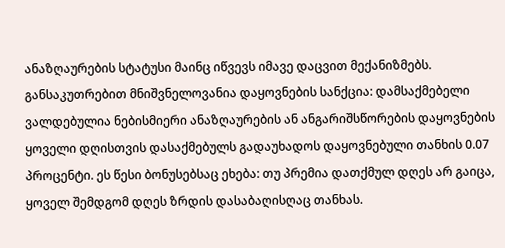ანაზღაურების სტატუსი მაინც იწვევს იმავე დაცვით მექანიზმებს.
განსაკუთრებით მნიშვნელოვანია დაყოვნების სანქცია: დამსაქმებელი ვალდებულია ნებისმიერი ანაზღაურების ან ანგარიშსწორების დაყოვნების ყოველი დღისთვის დასაქმებულს გადაუხადოს დაყოვნებული თანხის 0.07 პროცენტი. ეს წესი ბონუსებსაც ეხება: თუ პრემია დათქმულ დღეს არ გაიცა, ყოველ შემდგომ დღეს ზრდის დასაბაღისღაც თანხას.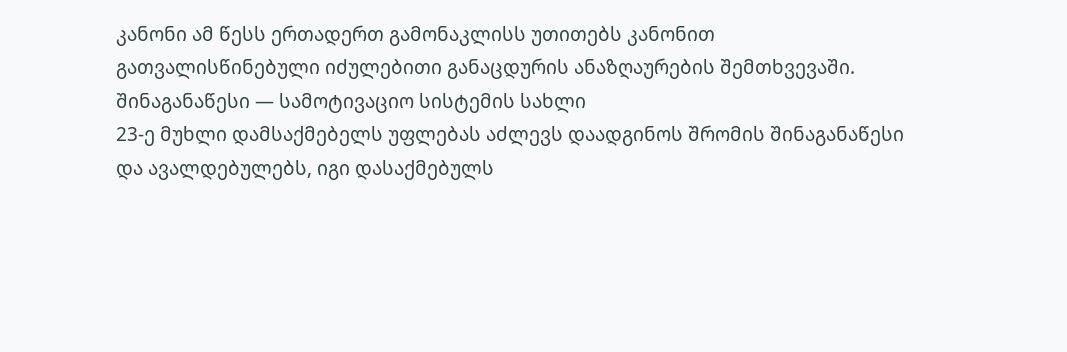კანონი ამ წესს ერთადერთ გამონაკლისს უთითებს კანონით გათვალისწინებული იძულებითი განაცდურის ანაზღაურების შემთხვევაში.
შინაგანაწესი — სამოტივაციო სისტემის სახლი
23-ე მუხლი დამსაქმებელს უფლებას აძლევს დაადგინოს შრომის შინაგანაწესი და ავალდებულებს, იგი დასაქმებულს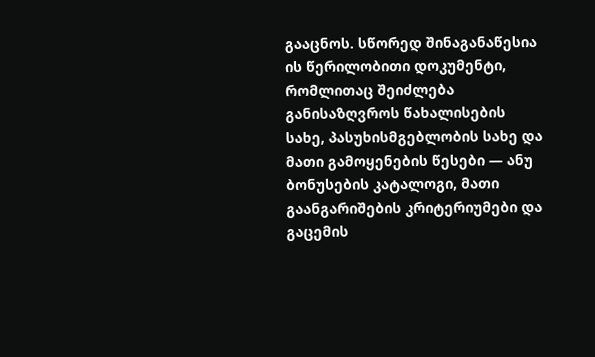გააცნოს. სწორედ შინაგანაწესია ის წერილობითი დოკუმენტი, რომლითაც შეიძლება განისაზღვროს წახალისების სახე, პასუხისმგებლობის სახე და მათი გამოყენების წესები — ანუ ბონუსების კატალოგი, მათი გაანგარიშების კრიტერიუმები და გაცემის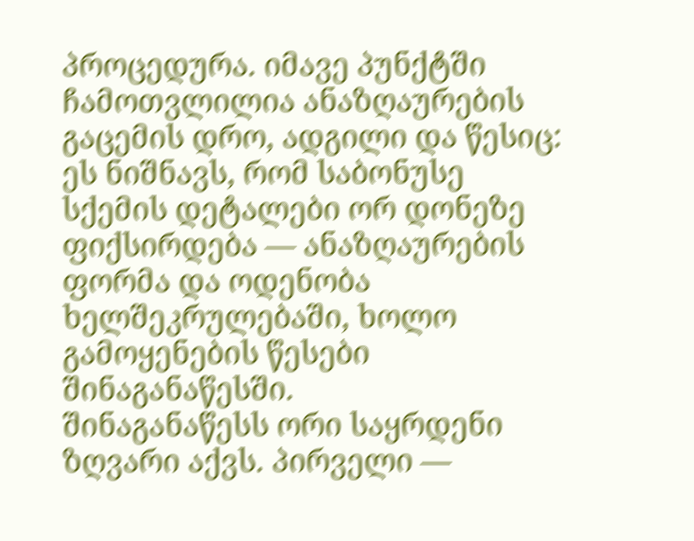პროცედურა. იმავე პუნქტში ჩამოთვლილია ანაზღაურების გაცემის დრო, ადგილი და წესიც: ეს ნიშნავს, რომ საბონუსე სქემის დეტალები ორ დონეზე ფიქსირდება — ანაზღაურების ფორმა და ოდენობა ხელშეკრულებაში, ხოლო გამოყენების წესები შინაგანაწესში.
შინაგანაწესს ორი საყრდენი ზღვარი აქვს. პირველი —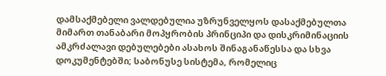დამსაქმებელი ვალდებულია უზრუნველყოს დასაქმებულთა მიმართ თანაბარი მოპყრობის პრინციპი და დისკრიმინაციის ამკრძალავი დებულებები ასახოს შინაგანაწესსა და სხვა დოკუმენტებში; საბონუსე სისტემა, რომელიც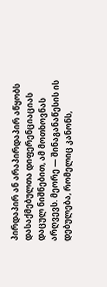პირდაპირ ან არაპირდაპირ აწყობს დასაქმებულთა დიფერენციაციას დაცულ ნიშნებით, ამ მოთხოვნას არღვევს. მეორე — შინაგანაწესის ის დებულება, რომელიც კანონს,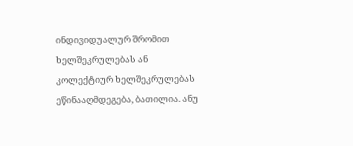ინდივიდუალურ შრომით ხელშეკრულებას ან კოლექტიურ ხელშეკრულებას ეწინააღმდეგება, ბათილია. ანუ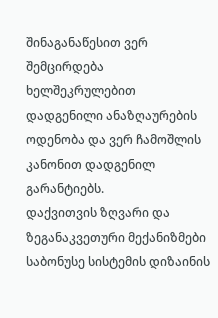შინაგანაწესით ვერ შემცირდება ხელშეკრულებით დადგენილი ანაზღაურების ოდენობა და ვერ ჩამოშლის კანონით დადგენილ გარანტიებს.
დაქვითვის ზღვარი და ზეგანაკვეთური მექანიზმები
საბონუსე სისტემის დიზაინის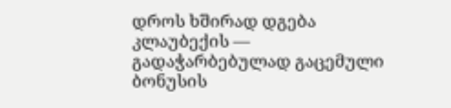დროს ხშირად დგება კლაუბექის — გადაჭარბებულად გაცემული ბონუსის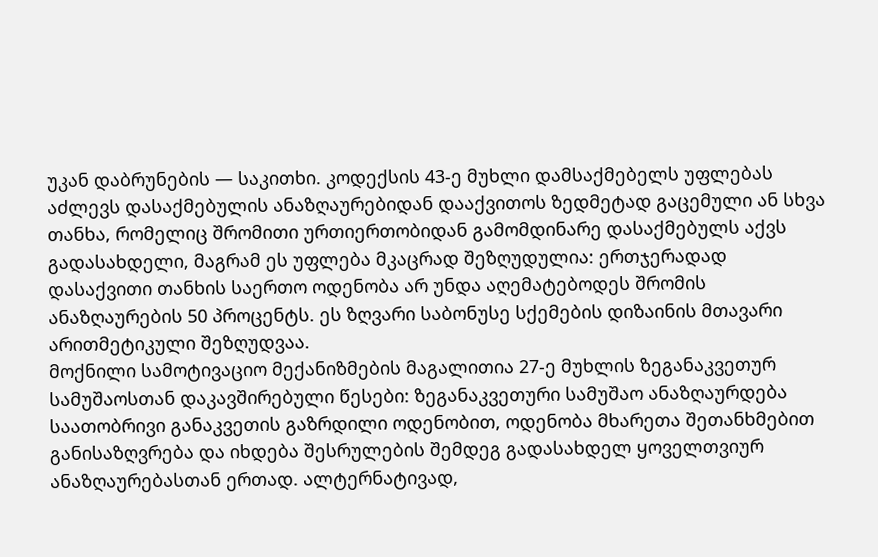უკან დაბრუნების — საკითხი. კოდექსის 43-ე მუხლი დამსაქმებელს უფლებას აძლევს დასაქმებულის ანაზღაურებიდან დააქვითოს ზედმეტად გაცემული ან სხვა თანხა, რომელიც შრომითი ურთიერთობიდან გამომდინარე დასაქმებულს აქვს გადასახდელი, მაგრამ ეს უფლება მკაცრად შეზღუდულია: ერთჯერადად დასაქვითი თანხის საერთო ოდენობა არ უნდა აღემატებოდეს შრომის ანაზღაურების 50 პროცენტს. ეს ზღვარი საბონუსე სქემების დიზაინის მთავარი არითმეტიკული შეზღუდვაა.
მოქნილი სამოტივაციო მექანიზმების მაგალითია 27-ე მუხლის ზეგანაკვეთურ სამუშაოსთან დაკავშირებული წესები: ზეგანაკვეთური სამუშაო ანაზღაურდება საათობრივი განაკვეთის გაზრდილი ოდენობით, ოდენობა მხარეთა შეთანხმებით განისაზღვრება და იხდება შესრულების შემდეგ გადასახდელ ყოველთვიურ ანაზღაურებასთან ერთად. ალტერნატივად,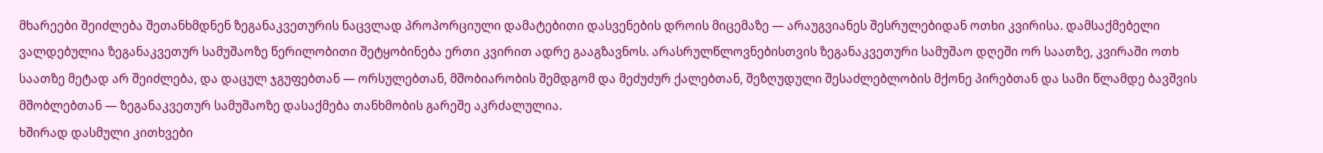მხარეები შეიძლება შეთანხმდნენ ზეგანაკვეთურის ნაცვლად პროპორციული დამატებითი დასვენების დროის მიცემაზე — არაუგვიანეს შესრულებიდან ოთხი კვირისა. დამსაქმებელი ვალდებულია ზეგანაკვეთურ სამუშაოზე წერილობითი შეტყობინება ერთი კვირით ადრე გააგზავნოს. არასრულწლოვნებისთვის ზეგანაკვეთური სამუშაო დღეში ორ საათზე, კვირაში ოთხ საათზე მეტად არ შეიძლება, და დაცულ ჯგუფებთან — ორსულებთან, მშობიარობის შემდგომ და მეძუძურ ქალებთან, შეზღუდული შესაძლებლობის მქონე პირებთან და სამი წლამდე ბავშვის მშობლებთან — ზეგანაკვეთურ სამუშაოზე დასაქმება თანხმობის გარეშე აკრძალულია.
ხშირად დასმული კითხვები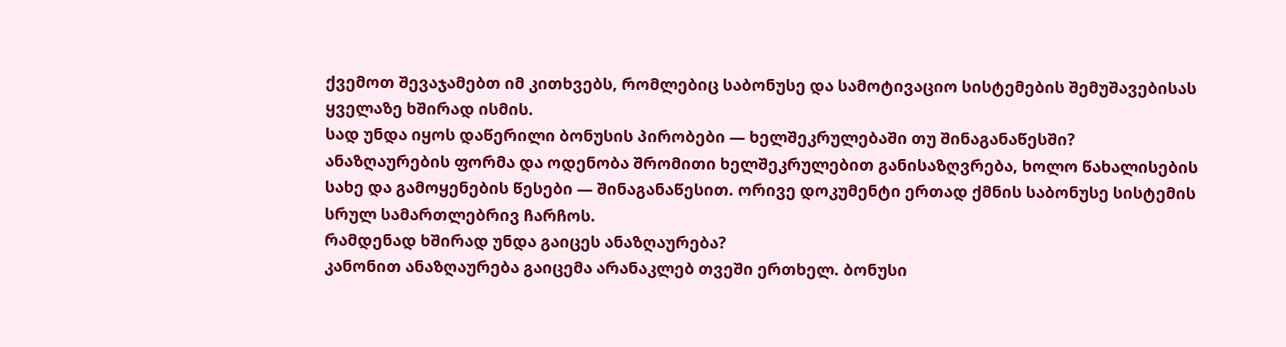ქვემოთ შევაჯამებთ იმ კითხვებს, რომლებიც საბონუსე და სამოტივაციო სისტემების შემუშავებისას ყველაზე ხშირად ისმის.
სად უნდა იყოს დაწერილი ბონუსის პირობები — ხელშეკრულებაში თუ შინაგანაწესში?
ანაზღაურების ფორმა და ოდენობა შრომითი ხელშეკრულებით განისაზღვრება, ხოლო წახალისების სახე და გამოყენების წესები — შინაგანაწესით. ორივე დოკუმენტი ერთად ქმნის საბონუსე სისტემის სრულ სამართლებრივ ჩარჩოს.
რამდენად ხშირად უნდა გაიცეს ანაზღაურება?
კანონით ანაზღაურება გაიცემა არანაკლებ თვეში ერთხელ. ბონუსი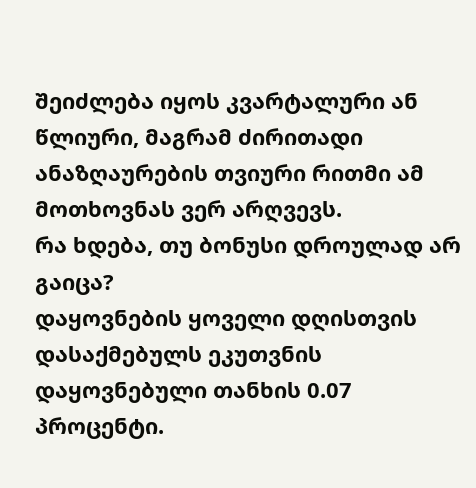შეიძლება იყოს კვარტალური ან წლიური, მაგრამ ძირითადი ანაზღაურების თვიური რითმი ამ მოთხოვნას ვერ არღვევს.
რა ხდება, თუ ბონუსი დროულად არ გაიცა?
დაყოვნების ყოველი დღისთვის დასაქმებულს ეკუთვნის დაყოვნებული თანხის 0.07 პროცენტი.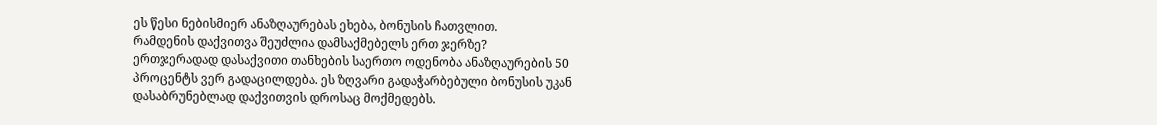ეს წესი ნებისმიერ ანაზღაურებას ეხება, ბონუსის ჩათვლით.
რამდენის დაქვითვა შეუძლია დამსაქმებელს ერთ ჯერზე?
ერთჯერადად დასაქვითი თანხების საერთო ოდენობა ანაზღაურების 50 პროცენტს ვერ გადაცილდება. ეს ზღვარი გადაჭარბებული ბონუსის უკან დასაბრუნებლად დაქვითვის დროსაც მოქმედებს.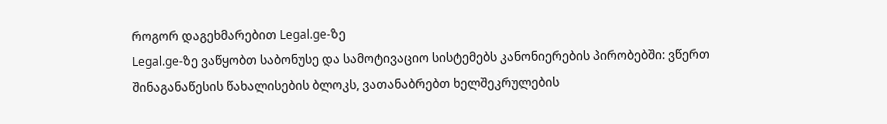როგორ დაგეხმარებით Legal.ge-ზე
Legal.ge-ზე ვაწყობთ საბონუსე და სამოტივაციო სისტემებს კანონიერების პირობებში: ვწერთ შინაგანაწესის წახალისების ბლოკს, ვათანაბრებთ ხელშეკრულების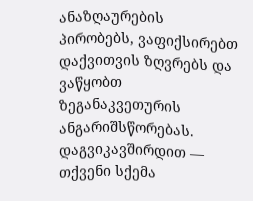ანაზღაურების პირობებს, ვაფიქსირებთ დაქვითვის ზღვრებს და ვაწყობთ ზეგანაკვეთურის ანგარიშსწორებას. დაგვიკავშირდით — თქვენი სქემა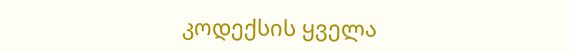კოდექსის ყველა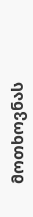მოთხოვნას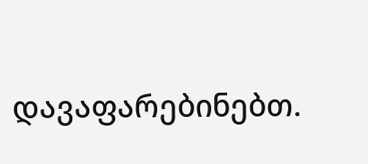დავაფარებინებთ.